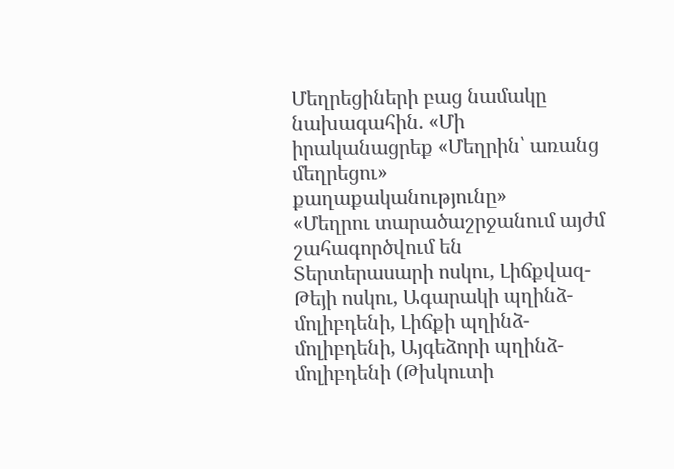Մեղրեցիների բաց նամակը նախագահին. «Մի իրականացրեք «Մեղրին՝ առանց մեղրեցու» քաղաքականությունը»
«Մեղրու տարածաշրջանում այժմ շահագործվում են Տերտերասարի ոսկու, Լիճքվազ-Թեյի ոսկու, Ագարակի պղինձ-մոլիբդենի, Լիճքի պղինձ-մոլիբդենի, Այգեձորի պղինձ-մոլիբդենի (Թխկուտի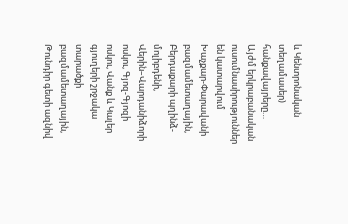և Կենտրոնական տեղամասեր) հանքավայրերը…
Այժմ երկրաբանական ուսումնասիրություններ են կատարվում Խաչքար-Փարավանի բազմամետաղային, Բերդաքարի պղինձ-մոլիբդենի, Վերին–Վարդանիձորի ոսկու, Գյոզ-Գյոզի ոսկու, Վանք և Կալեր գյուղերի շրջակա տարածքի բազմամետաղային, Թունդիր գետի ազնիվ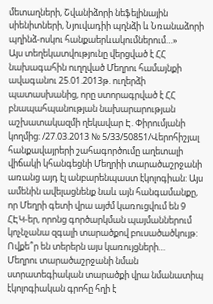մետաղների, Շվանիձորի նեֆելինային սիենիտների, Նյուվադիի պղնձի և Նռանաձորի պղինձ-ոսկու հանքաերևակումներում…»
Այս տեղեկատվությունը վերցված է ՀՀ նախագահին ուղղված Մեղրու համայնքի ավագանու 25.01.2013թ. ուղերձի պատասխանից, որը ստորագրված է ՀՀ բնապահպանության նախարարության աշխատակազմի ղեկավար Է. Փիրումյանի կողմից: /27.03.2013 № 5/33/50851/Վերոհիշյալ հանքավայրերի շահագործումը աղետալի վիճակի կհանգեցնի Մեղրիի տարածաշրջանի առանց այդ էլ անբարենպաստ էկոլոգիան: Այս ամենին ավելացնենք նաև այն հանգամանքը, որ Մեղրի գետի վրա այժմ կառուցվում են 9 ՀԷԿ-եր, որոնց գործարկման պայմաններում կոչնչանա զգալի տարածքով բուսածածկույթ: Ովքե՞ր են տերերն այս կառույցների…
Մեղրու տարածաշրջանի նման ստրատեգիական տարածքի վրա նմանատիպ էկոլոգիական գրոհը հղի է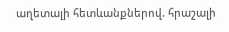աղետալի հետևանքներով. հրաշալի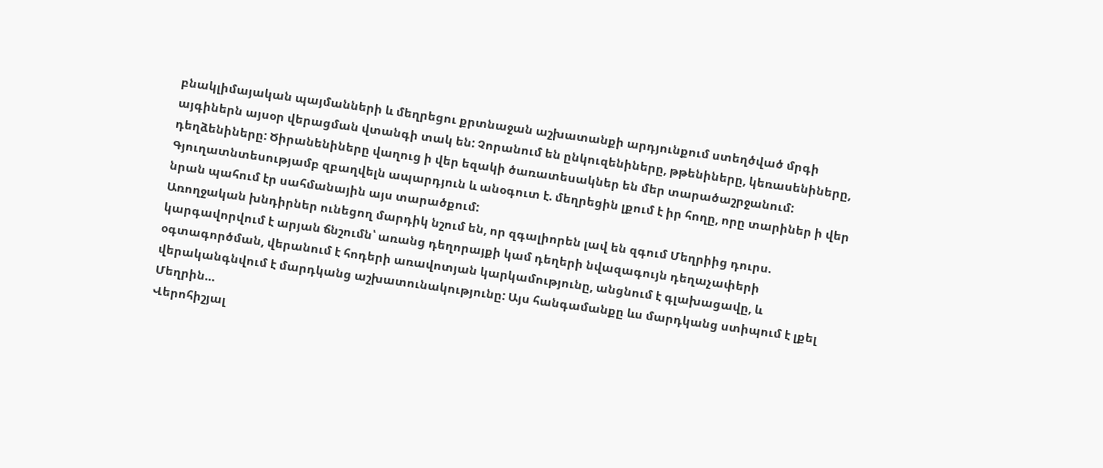բնակլիմայական պայմանների և մեղրեցու քրտնաջան աշխատանքի արդյունքում ստեղծված մրգի այգիներն այսօր վերացման վտանգի տակ են: Չորանում են ընկուզենիները, թթենիները, կեռասենիները, դեղձենիները: Ծիրանենիները վաղուց ի վեր եզակի ծառատեսակներ են մեր տարածաշրջանում: Գյուղատնտեսությամբ զբաղվելն ապարդյուն և անօգուտ է. մեղրեցին լքում է իր հողը, որը տարիներ ի վեր նրան պահում էր սահմանային այս տարածքում:
Առողջական խնդիրներ ունեցող մարդիկ նշում են, որ զգալիորեն լավ են զգում Մեղրիից դուրս. կարգավորվում է արյան ճնշումն՝ առանց դեղորայքի կամ դեղերի նվազագույն դեղաչափերի օգտագործման, վերանում է հոդերի առավոտյան կարկամությունը, անցնում է գլախացավը, և վերականգնվում է մարդկանց աշխատունակությունը: Այս հանգամանքը ևս մարդկանց ստիպում է լքել Մեղրին…
Վերոհիշյալ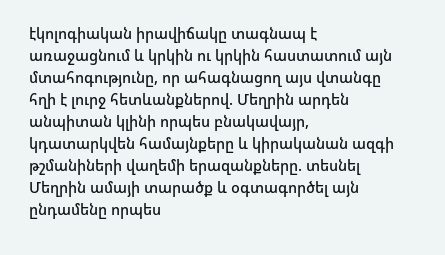էկոլոգիական իրավիճակը տագնապ է առաջացնում և կրկին ու կրկին հաստատում այն մտահոգությունը, որ ահագնացող այս վտանգը հղի է լուրջ հետևանքներով. Մեղրին արդեն անպիտան կլինի որպես բնակավայր, կդատարկվեն համայնքերը և կիրականան ազգի թշմանիների վաղեմի երազանքները. տեսնել Մեղրին ամայի տարածք և օգտագործել այն ընդամենը որպես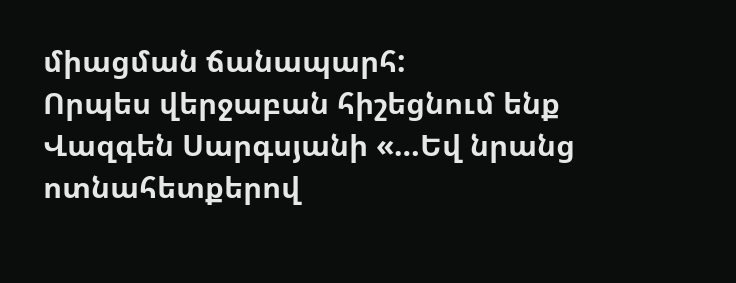միացման ճանապարհ:
Որպես վերջաբան հիշեցնում ենք Վազգեն Սարգսյանի «…Եվ նրանց ոտնահետքերով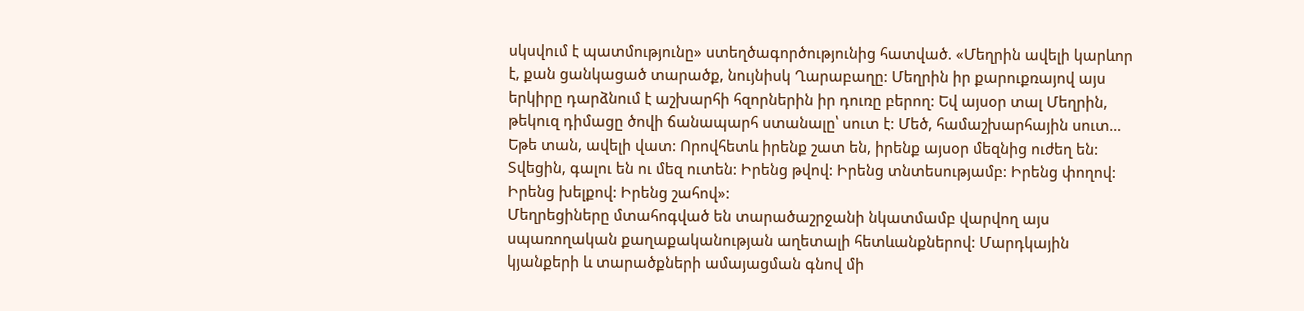սկսվում է պատմությունը» ստեղծագործությունից հատված. «Մեղրին ավելի կարևոր է, քան ցանկացած տարածք, նույնիսկ Ղարաբաղը: Մեղրին իր քարուքռայով այս երկիրը դարձնում է աշխարհի հզորներին իր դուռը բերող: Եվ այսօր տալ Մեղրին, թեկուզ դիմացը ծովի ճանապարհ ստանալը՝ սուտ է: Մեծ, համաշխարհային սուտ… Եթե տան, ավելի վատ: Որովհետև իրենք շատ են, իրենք այսօր մեզնից ուժեղ են: Տվեցին, գալու են ու մեզ ուտեն: Իրենց թվով: Իրենց տնտեսությամբ: Իրենց փողով: Իրենց խելքով: Իրենց շահով»:
Մեղրեցիները մտահոգված են տարածաշրջանի նկատմամբ վարվող այս սպառողական քաղաքականության աղետալի հետևանքներով: Մարդկային կյանքերի և տարածքների ամայացման գնով մի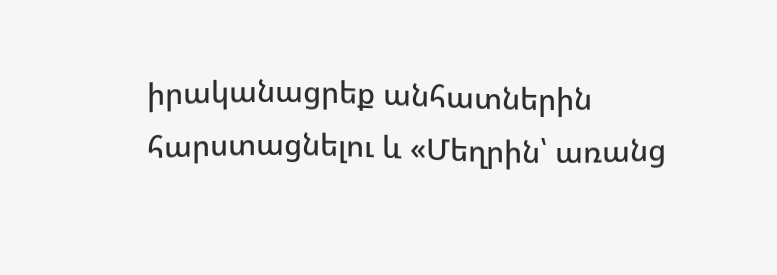իրականացրեք անհատներին հարստացնելու և «Մեղրին՝ առանց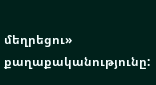մեղրեցու» քաղաքականությունը: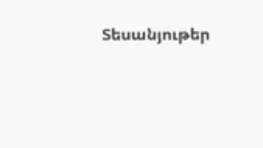Տեսանյութեր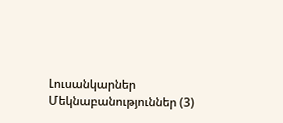Լուսանկարներ
Մեկնաբանություններ (3)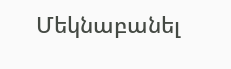Մեկնաբանել